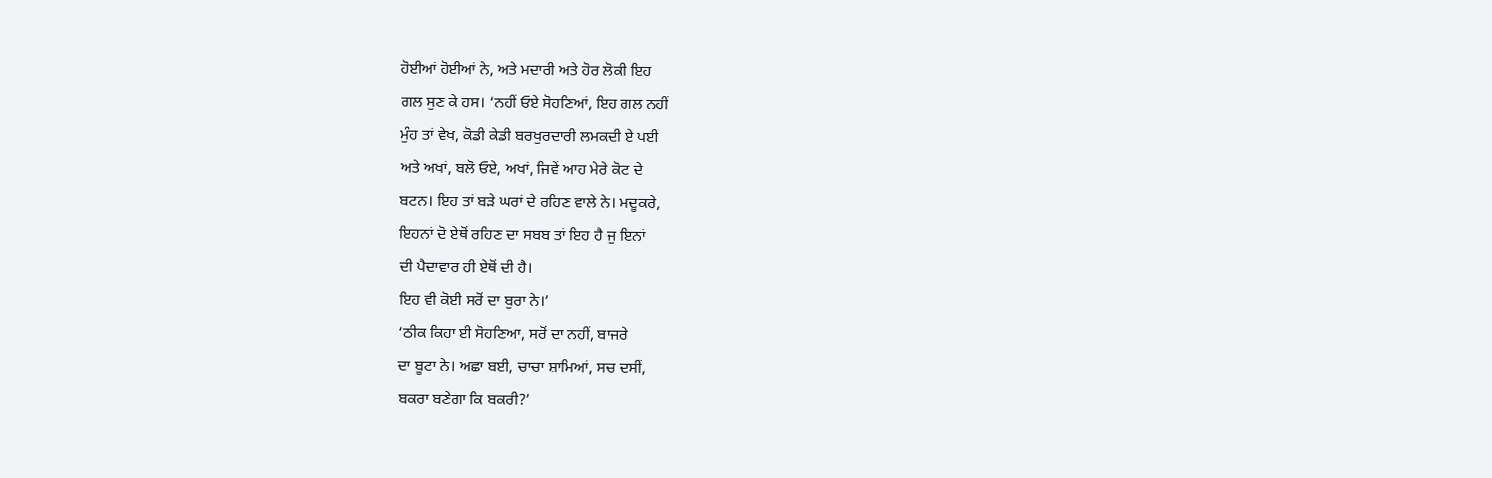ਹੋਈਆਂ ਹੋਈਆਂ ਨੇ, ਅਤੇ ਮਦਾਰੀ ਅਤੇ ਹੋਰ ਲੋਕੀ ਇਹ
ਗਲ ਸੁਣ ਕੇ ਹਸ। ‘ਨਹੀਂ ਓਏ ਸੋਹਣਿਆਂ, ਇਹ ਗਲ ਨਹੀਂ
ਮੁੰਹ ਤਾਂ ਵੇਖ, ਕੋਡੀ ਕੇਡੀ ਬਰਖੁਰਦਾਰੀ ਲਮਕਦੀ ਏ ਪਈ
ਅਤੇ ਅਖਾਂ, ਬਲੋ ਓਏ, ਅਖਾਂ, ਜਿਵੇਂ ਆਹ ਮੇਰੇ ਕੋਟ ਦੇ
ਬਟਨ। ਇਹ ਤਾਂ ਬੜੇ ਘਰਾਂ ਦੇ ਰਹਿਣ ਵਾਲੇ ਨੇ। ਮਦੂਕਰੇ,
ਇਹਨਾਂ ਦੋ ਏਥੋਂ ਰਹਿਣ ਦਾ ਸਬਬ ਤਾਂ ਇਹ ਹੈ ਜੁ ਇਨਾਂ
ਦੀ ਪੈਦਾਵਾਰ ਹੀ ਏਥੋਂ ਦੀ ਹੈ।
ਇਹ ਵੀ ਕੋਈ ਸਰੋਂ ਦਾ ਬੁਰਾ ਨੇ।’
‘ਠੀਕ ਕਿਹਾ ਈ ਸੋਹਣਿਆ, ਸਰੋਂ ਦਾ ਨਹੀਂ, ਬਾਜਰੇ
ਦਾ ਬੂਟਾ ਨੇ। ਅਛਾ ਬਈ, ਚਾਚਾ ਸ਼ਾਮਿਆਂ, ਸਚ ਦਸੀਂ,
ਬਕਰਾ ਬਣੇਗਾ ਕਿ ਬਕਰੀ?’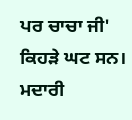ਪਰ ਚਾਚਾ ਜੀ' ਕਿਹੜੇ ਘਟ ਸਨ। ਮਦਾਰੀ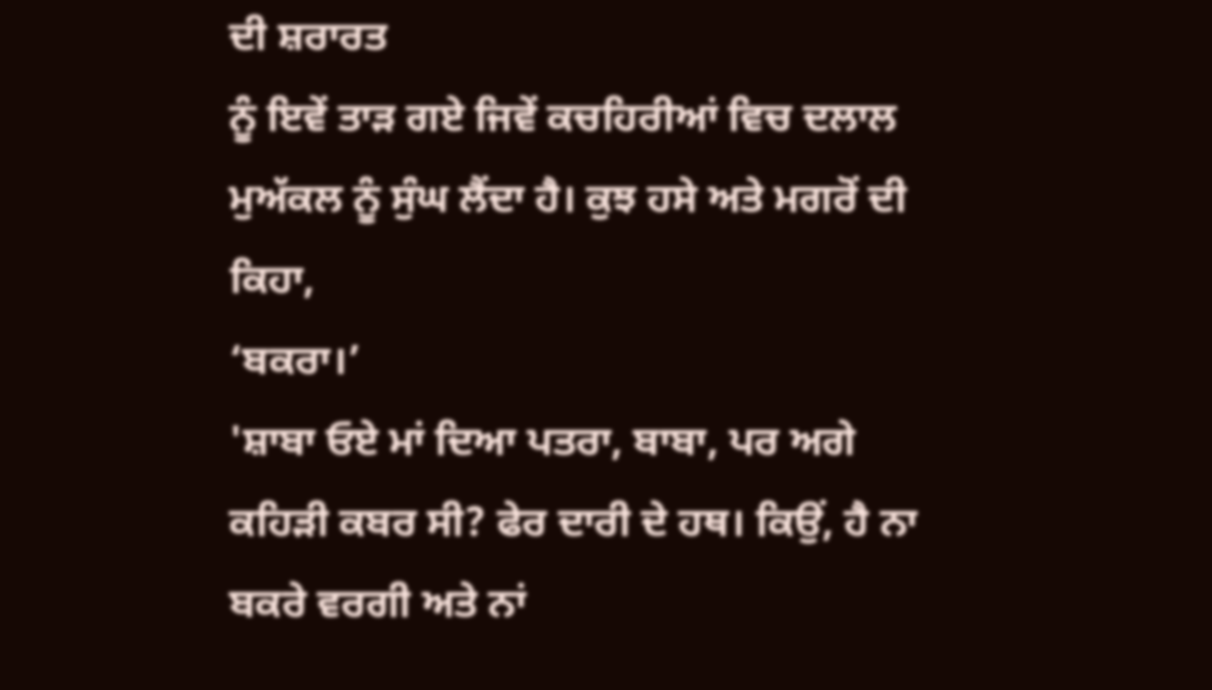ਦੀ ਸ਼ਰਾਰਤ
ਨੂੰ ਇਵੇਂ ਤਾੜ ਗਏ ਜਿਵੇਂ ਕਚਹਿਰੀਆਂ ਵਿਚ ਦਲਾਲ
ਮੁਅੱਕਲ ਨੂੰ ਸੁੰਘ ਲੈਂਦਾ ਹੈ। ਕੁਝ ਹਸੇ ਅਤੇ ਮਗਰੋਂ ਦੀ
ਕਿਹਾ,
‘ਬਕਰਾ।’
'ਸ਼ਾਬਾ ਓਏ ਮਾਂ ਦਿਆ ਪਤਰਾ, ਬਾਬਾ, ਪਰ ਅਗੇ
ਕਹਿੜੀ ਕਬਰ ਸੀ? ਫੇਰ ਦਾਰੀ ਦੇ ਹਥ। ਕਿਉਂ, ਹੈ ਨਾ
ਬਕਰੇ ਵਰਗੀ ਅਤੇ ਨਾਂ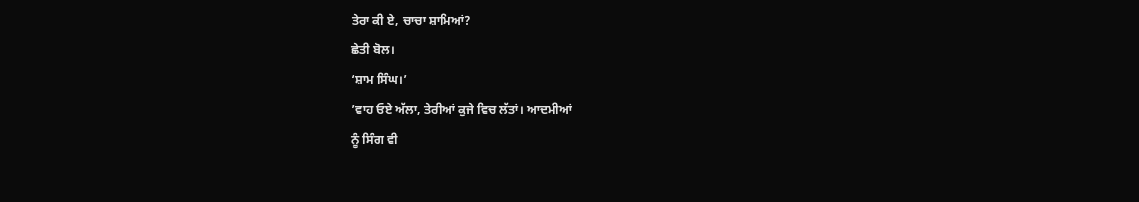ਤੇਰਾ ਕੀ ਏ, ਚਾਚਾ ਸ਼ਾਮਿਆਂ?
ਛੇਤੀ ਬੋਲ।
‘ਸ਼ਾਮ ਸਿੰਘ।’
’ਵਾਹ ਓਏ ਅੱਲਾ, ਤੇਰੀਆਂ ਕੁਜੇ ਵਿਚ ਲੱਤਾਂ। ਆਦਮੀਆਂ
ਨੂੰ ਸਿੰਗ ਵੀ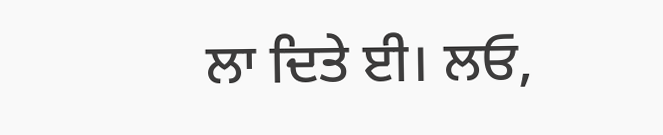ਲਾ ਦਿਤੇ ਈ। ਲਓ,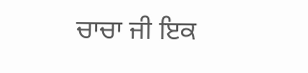ਚਾਚਾ ਜੀ ਇਕ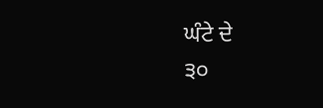ਘੰਟੇ ਦੇ
੩੦